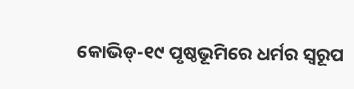କୋଭିଡ୍‌-୧୯ ପୃଷ୍ଠଭୂମିରେ ଧର୍ମର ସ୍ବରୂପ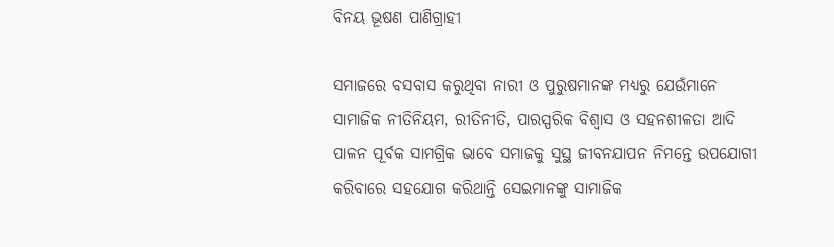ବିନୟ ଭୂଷଣ ପାଣିଗ୍ରାହୀ

ସମାଜରେ ବସବାସ କରୁଥିବା ନାରୀ ଓ ପୁରୁଷମାନଙ୍କ ମଧ୍ୟରୁ ଯେଉଁମାନେ ସାମାଜିକ ନୀତିନିୟମ, ରୀତିନୀତି, ପାରସ୍ପରିକ ବିଶ୍ୱାସ ଓ ସହନଶୀଳତା ଆଦି ପାଳନ ପୂର୍ବକ ସାମଗ୍ରିକ ଭାବେ ସମାଜକୁ ସୁସ୍ଥ ଜୀବନଯାପନ ନିମନ୍ତେ ଉପଯୋଗୀ କରିବାରେ ସହଯୋଗ କରିଥାନ୍ତି ସେଇମାନଙ୍କୁ ସାମାଜିକ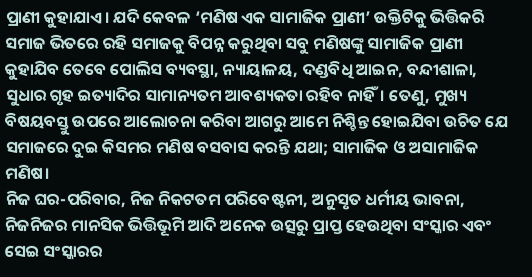ପ୍ରାଣୀ କୁହାଯାଏ। ଯଦି କେବଳ ‘ମଣିଷ ଏକ ସାମାଜିକ ପ୍ରାଣୀ’ ଉକ୍ତିଟିକୁ ଭିତ୍ତିକରି ସମାଜ ଭିତରେ ରହି ସମାଜକୁ ବିପନ୍ନ କରୁଥିବା ସବୁ ମଣିଷଙ୍କୁ ସାମାଜିକ ପ୍ରାଣୀ କୁହାଯିବ ତେବେ ପୋଲିସ ବ୍ୟବସ୍ଥା, ନ୍ୟାୟାଳୟ, ଦଣ୍ଡବିଧି ଆଇନ, ବନ୍ଦୀଶାଳା, ସୁଧାର ଗୃହ ଇତ୍ୟାଦିର ସାମାନ୍ୟତମ ଆବଶ୍ୟକତା ରହିବ ନାହିଁ। ତେଣୁ, ମୁଖ୍ୟ ବିଷୟବସ୍ତୁ ଉପରେ ଆଲୋଚନା କରିବା ଆଗରୁ ଆମେ ନିଶ୍ଚିନ୍ତ ହୋଇଯିବା ଉଚିତ ଯେ ସମାଜରେ ଦୁଇ କିସମର ମଣିଷ ବସବାସ କରନ୍ତି ଯଥା; ସାମାଜିକ ଓ ଅସାମାଜିକ ମଣିଷ।
ନିଜ ଘର-ପରିବାର, ନିଜ ନିକଟତମ ପରିବେଷ୍ଟନୀ, ଅନୁସୃତ ଧର୍ମୀୟ ଭାବନା, ନିଜନିଜର ମାନସିକ ଭିତ୍ତିଭୂମି ଆଦି ଅନେକ ଉତ୍ସରୁ ପ୍ରାପ୍ତ ହେଉଥିବା ସଂସ୍କାର ଏବଂ ସେଇ ସଂସ୍କାରର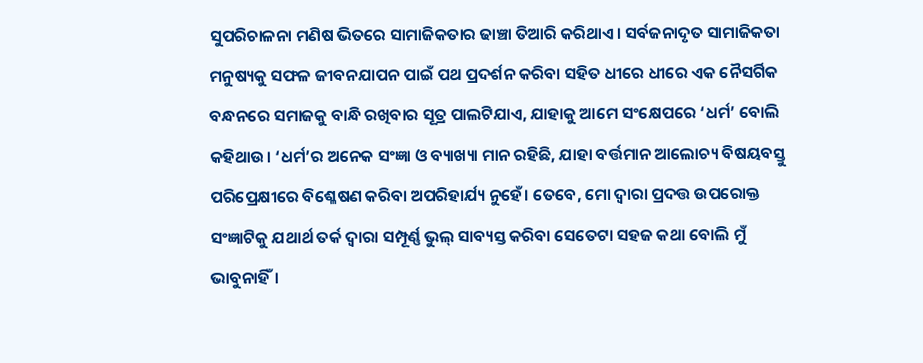ସୁପରିଚାଳନା ମଣିଷ ଭିତରେ ସାମାଜିକତାର ଢାଞ୍ଚା ତିଆରି କରିଥାଏ। ସର୍ବଜନାଦୃତ ସାମାଜିକତା ମନୁଷ୍ୟକୁ ସଫଳ ଜୀବନଯାପନ ପାଇଁ ପଥ ପ୍ରଦର୍ଶନ କରିବା ସହିତ ଧୀରେ ଧୀରେ ଏକ ନୈସର୍ଗିକ ବନ୍ଧନରେ ସମାଜକୁ ବାନ୍ଧି ରଖିବାର ସୂତ୍ର ପାଲଟିଯାଏ, ଯାହାକୁ ଆମେ ସଂକ୍ଷେପରେ ‘ଧର୍ମ’ ବୋଲି କହିଥାଉ। ‘ଧର୍ମ’ର ଅନେକ ସଂଜ୍ଞା ଓ ବ୍ୟାଖ୍ୟା ମାନ ରହିଛି, ଯାହା ବର୍ତ୍ତମାନ ଆଲୋଚ୍ୟ ବିଷୟବସ୍ତୁ ପରିପ୍ରେକ୍ଷୀରେ ବିଶ୍ଳେଷଣ କରିବା ଅପରିହାର୍ଯ୍ୟ ନୁହେଁ। ତେବେ, ମୋ ଦ୍ୱାରା ପ୍ରଦତ୍ତ ଉପରୋକ୍ତ ସଂଜ୍ଞାଟିକୁ ଯଥାର୍ଥ ତର୍କ ଦ୍ୱାରା ସମ୍ପୂର୍ଣ୍ଣ ଭୁଲ୍‌ ସାବ୍ୟସ୍ତ କରିବା ସେତେଟା ସହଜ କଥା ବୋଲି ମୁଁ ଭାବୁନାହିଁ।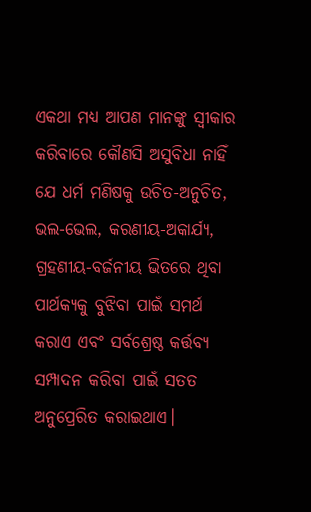ଏକଥା ମଧ୍ୟ ଆପଣ ମାନଙ୍କୁ ସ୍ବୀକାର କରିବାରେ କୌଣସି ଅସୁବିଧା ନାହିଁ ଯେ ଧର୍ମ ମଣିଷକୁ ଉଚିତ-ଅନୁଚିତ, ଭଲ-ଭେଲ, କରଣୀୟ-ଅକାର୍ଯ୍ୟ, ଗ୍ରହଣୀୟ-ବର୍ଜନୀୟ ଭିତରେ ଥିବା ପାର୍ଥକ୍ୟକୁ ବୁଝିବା ପାଇଁ ସମର୍ଥ କରାଏ ଏବଂ ସର୍ବଶ୍ରେଷ୍ଠ କର୍ତ୍ତବ୍ୟ ସମ୍ପାଦନ କରିବା ପାଇଁ ସତତ ଅନୁପ୍ରେରିତ କରାଇଥାଏ।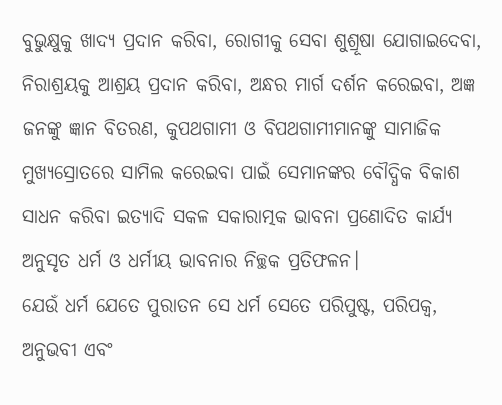ବୁଭୁକ୍ଷୁକୁ ଖାଦ୍ୟ ପ୍ରଦାନ କରିବା, ରୋଗୀକୁ ସେବା ଶୁଶ୍ରୂଷା ଯୋଗାଇଦେବା, ନିରାଶ୍ରୟକୁ ଆଶ୍ରୟ ପ୍ରଦାନ କରିବା, ଅନ୍ଧର ମାର୍ଗ ଦର୍ଶନ କରେଇବା, ଅଜ୍ଞ ଜନଙ୍କୁ ଜ୍ଞାନ ବିତରଣ, କୁପଥଗାମୀ ଓ ବିପଥଗାମୀମାନଙ୍କୁ ସାମାଜିକ ମୁଖ୍ୟସ୍ରୋତରେ ସାମିଲ କରେଇବା ପାଇଁ ସେମାନଙ୍କର ବୌଦ୍ଧିକ ବିକାଶ ସାଧନ କରିବା ଇତ୍ୟାଦି ସକଳ ସକାରାତ୍ମକ ଭାବନା ପ୍ରଣୋଦିତ କାର୍ଯ୍ୟ ଅନୁସୃତ ଧର୍ମ ଓ ଧର୍ମୀୟ ଭାବନାର ନିଚ୍ଛକ ପ୍ରତିଫଳନ।
ଯେଉଁ ଧର୍ମ ଯେତେ ପୁରାତନ ସେ ଧର୍ମ ସେତେ ପରିପୁଷ୍ଟ, ପରିପକ୍ୱ, ଅନୁଭବୀ ଏବଂ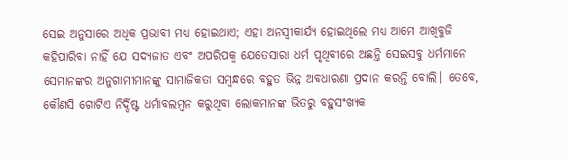ସେଇ ଅନୁସାରେ ଅଧିକ ପ୍ରଭାବୀ ମଧ୍ୟ ହୋଇଥାଏ; ଏହା ଅନସ୍ବୀକାର୍ଯ୍ୟ ହୋଇଥିଲେ ମଧ୍ୟ ଆମେ ଆଖିବୁଜି କହିପାରିବା ନାହିଁ ଯେ ସଦ୍ୟଜାତ ଏବଂ ଅପରିପକ୍ୱ ଯେତେସାରା ଧର୍ମ ପୃଥିବୀରେ ଅଛନ୍ତି ସେଇସବୁ ଧର୍ମମାନେ ସେମାନଙ୍କର ଅନୁଗାମୀମାନଙ୍କୁ ସାମାଜିକତା ସମ୍ବନ୍ଧରେ ବହୁତ ଭିନ୍ନ ଅବଧାରଣା ପ୍ରଦାନ କରନ୍ତି ବୋଲି। ତେବେ, କୌଣସି ଗୋଟିଏ ନିର୍ଦ୍ଦିଷ୍ଟ ଧର୍ମାବଲମ୍ବନ କରୁଥିବା ଲୋକମାନଙ୍କ ଭିତରୁ ବହୁସଂଖ୍ୟକ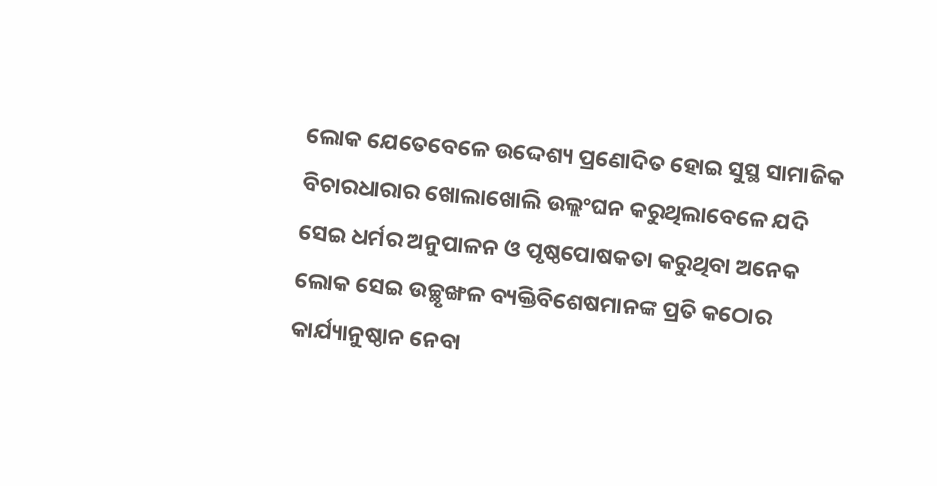ଲୋକ ଯେତେବେଳେ ଉଦ୍ଦେଶ୍ୟ ପ୍ରଣୋଦିତ ହୋଇ ସୁସ୍ଥ ସାମାଜିକ ବିଚାରଧାରାର ଖୋଲାଖୋଲି ଉଲ୍ଲଂଘନ କରୁଥିଲାବେଳେ ଯଦି ସେଇ ଧର୍ମର ଅନୁପାଳନ ଓ ପୃଷ୍ଠପୋଷକତା କରୁଥିବା ଅନେକ ଲୋକ ସେଇ ଉଚ୍ଛୃଙ୍ଖଳ ବ୍ୟକ୍ତିବିଶେଷମାନଙ୍କ ପ୍ରତି କଠୋର କାର୍ଯ୍ୟାନୁଷ୍ଠାନ ନେବା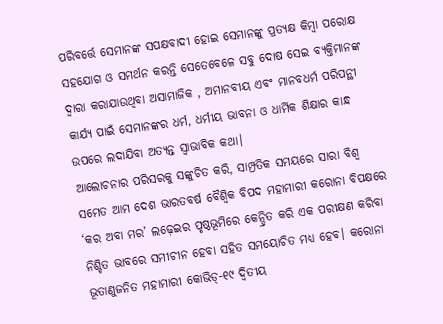ପରିବର୍ତ୍ତେ ସେମାନଙ୍କ ସପକ୍ଷବାଦୀ ହୋଇ ସେମାନଙ୍କୁ ପ୍ରତ୍ୟକ୍ଷ କିମ୍ବା ପରୋକ୍ଷ ସହଯୋଗ ଓ ସମର୍ଥନ କରନ୍ତି ସେତେବେଳେ ସବୁ ଦୋଷ ସେଇ ବ୍ୟକ୍ତିମାନଙ୍କ ଦ୍ୱାରା କରାଯାଉଥିବା ଅସାମାଜିକ , ଅମାନବୀୟ ଏବଂ ମାନବଧର୍ମ ପରିପନ୍ଥୀ କାର୍ଯ୍ୟ ପାଇଁ ସେମାନଙ୍କର ଧର୍ମ, ଧର୍ମୀୟ ଭାବନା ଓ ଧାର୍ମିକ ଶିକ୍ଷାର କାନ୍ଧ ଉପରେ ଲଦାଯିବା ଅତ୍ୟନ୍ତ ସ୍ବାଭାବିକ କଥା।
ଆଲୋଚନାର ପରିସରକୁ ସଙ୍କୁଚିତ କରି, ସାମ୍ପ୍ରତିକ ସମୟରେ ସାରା ବିଶ୍ୱ ସମେତ ଆମ ଦେଶ ଭାରତବର୍ଷ ବୈଶ୍ବିକ ବିପଦ ମହାମାରୀ କରୋନା ବିପକ୍ଷରେ ‘କର ଅବା ମର’ ଲଢ଼େଇର ପୃଷ୍ଠଭୂମିରେ କେନ୍ଦ୍ରିତ କରି ଏକ ପରୀକ୍ଷଣ କରିବା ନିଶ୍ଚିତ ଭାବରେ ସମୀଚୀନ ହେବା ସହିତ ସମୟୋଚିତ ମଧ୍ୟ ହେବ। କରୋନା ଭୂତାଣୁଜନିତ ମହାମାରୀ କୋଭିଡ୍‌-୧୯ ଦ୍ୱିତୀୟ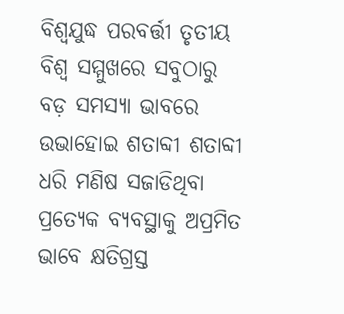ବିଶ୍ୱଯୁଦ୍ଧ ପରବର୍ତ୍ତୀ ତୃତୀୟ ବିଶ୍ୱ ସମ୍ମୁଖରେ ସବୁଠାରୁ ବଡ଼ ସମସ୍ୟା ଭାବରେ ଉଭାହୋଇ ଶତାବ୍ଦୀ ଶତାବ୍ଦୀ ଧରି ମଣିଷ ସଜାଡିଥିବା ପ୍ରତ୍ୟେକ ବ୍ୟବସ୍ଥାକୁ ଅପ୍ରମିତ ଭାବେ କ୍ଷତିଗ୍ରସ୍ତ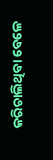କରିଚାଲିଥିବା ବେଳେ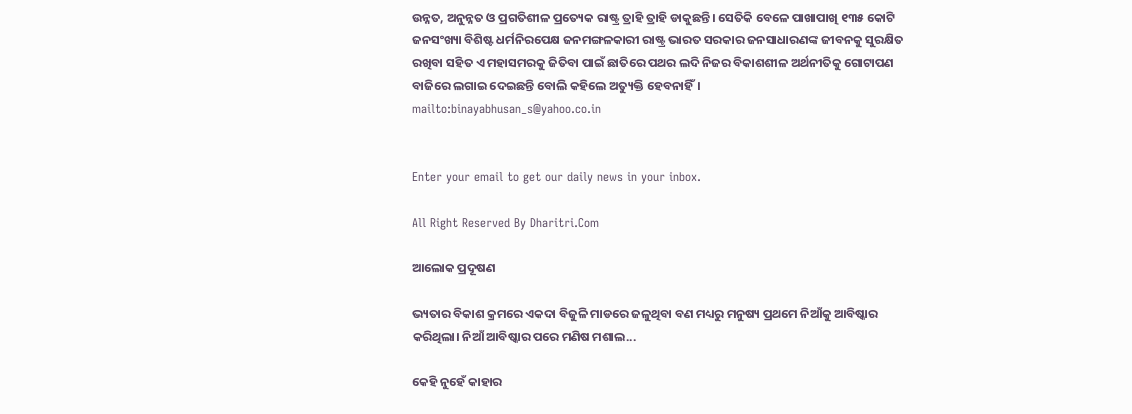ଉନ୍ନତ, ଅନୁନ୍ନତ ଓ ପ୍ରଗତିଶୀଳ ପ୍ରତ୍ୟେକ ରାଷ୍ଟ୍ର ତ୍ରାହି ତ୍ରାହି ଡାକୁଛନ୍ତି। ସେତିକି ବେଳେ ପାଖାପାଖି ୧୩୫ କୋଟି ଜନସଂଖ୍ୟା ବିଶିଷ୍ଟ ଧର୍ମନିରପେକ୍ଷ ଜନମଙ୍ଗଳକାରୀ ରାଷ୍ଟ୍ର ଭାରତ ସରକାର ଜନସାଧାରଣଙ୍କ ଜୀବନକୁ ସୁରକ୍ଷିତ ରଖିବା ସହିତ ଏ ମହାସମରକୁ ଜିତିବା ପାଇଁ ଛାତିରେ ପଥର ଲଦି ନିଜର ବିକାଶଶୀଳ ଅର୍ଥନୀତିକୁ ଗୋଟାପଣ ବାଜିରେ ଲଗାଇ ଦେଇଛନ୍ତି ବୋଲି କହିଲେ ଅତ୍ୟୁକ୍ତି ହେବନାହିଁ।
mailto:binayabhusan_s@yahoo.co.in


Enter your email to get our daily news in your inbox.

All Right Reserved By Dharitri.Com

ଆଲୋକ ପ୍ରଦୂଷଣ

ଭ୍ୟତାର ବିକାଶ କ୍ରମରେ ଏକଦା ବିଜୁଳି ମାଡରେ ଜଳୁଥିବା ବଣ ମଧ୍ୟରୁ ମନୁଷ୍ୟ ପ୍ରଥମେ ନିଆଁକୁ ଆବିଷ୍କାର କରିଥିଲା। ନିଆଁ ଆବିଷ୍କାର ପରେ ମଣିଷ ମଶାଲ...

କେହି ନୁହେଁ କାହାର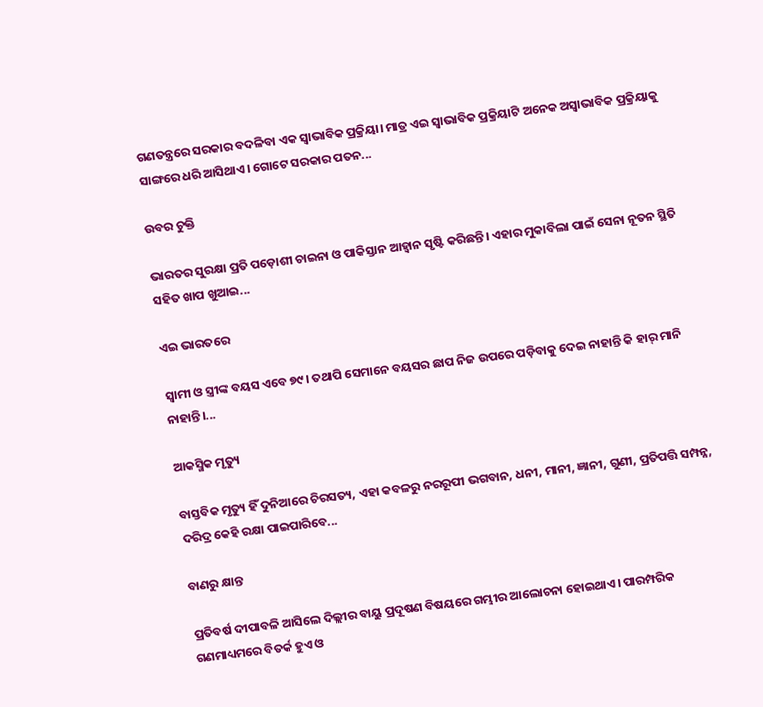ଗଣତନ୍ତ୍ରରେ ସରକାର ବଦଳିବା ଏକ ସ୍ବାଭାବିକ ପ୍ରକ୍ରିୟା। ମାତ୍ର ଏଇ ସ୍ବାଭାବିକ ପ୍ରକ୍ରିୟାଟି ଅନେକ ଅସ୍ବାଭାବିକ ପ୍ରକ୍ରିୟାକୁ ସାଙ୍ଗରେ ଧରି ଆସିଥାଏ। ଗୋଟେ ସରକାର ପତନ...

ଉବର ଚୁକ୍ତି

ଭାରତର ସୁରକ୍ଷା ପ୍ରତି ପଡ଼ୋଶୀ ଚାଇନା ଓ ପାକିସ୍ତାନ ଆହ୍ବାନ ସୃଷ୍ଟି କରିଛନ୍ତି। ଏହାର ମୁକାବିଲା ପାଇଁ ସେନା ନୂତନ ସ୍ଥିତି ସହିତ ଖାପ ଖୁଆଇ...

ଏଇ ଭାରତରେ

ସ୍ବାମୀ ଓ ସ୍ତ୍ରୀଙ୍କ ବୟସ ଏବେ ୭୯। ତଥାପି ସେମାନେ ବୟସର ଛାପ ନିଜ ଉପରେ ପଡ଼ିବାକୁ ଦେଇ ନାହାନ୍ତି କି ହାର୍‌ ମାନି ନାହାନ୍ତି।...

ଆକସ୍ମିକ ମୃତ୍ୟୁ

ବାସ୍ତବିକ ମୃତ୍ୟୁ ହିଁ ଦୁନିଆରେ ଚିରସତ୍ୟ, ଏହା କବଳରୁ ନରରୂପୀ ଭଗବାନ, ଧନୀ, ମାନୀ, ଜ୍ଞାନୀ, ଗୁଣୀ, ପ୍ରତିପତ୍ତି ସମ୍ପନ୍ନ, ଦରିଦ୍ର କେହି ରକ୍ଷା ପାଇପାରିବେ...

ବାଣରୁ କ୍ଷାନ୍ତ

ପ୍ରତିବର୍ଷ ଦୀପାବଳି ଆସିଲେ ଦିଲ୍ଲୀର ବାୟୁ ପ୍ରଦୂଷଣ ବିଷୟରେ ଗମ୍ଭୀର ଆଲୋଚନା ହୋଇଥାଏ। ପାରମ୍ପରିକ ଗଣମାଧ୍ୟମରେ ବିତର୍କ ହୁଏ ଓ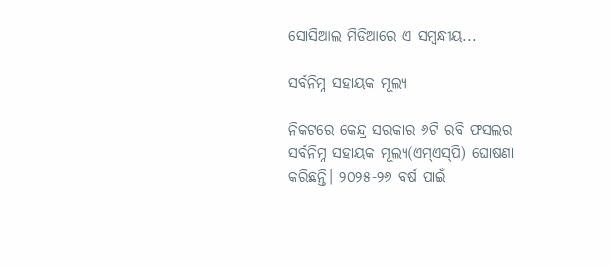ସୋସିଆଲ ମିଡିଆରେ ଏ ସମ୍ବନ୍ଧୀୟ...

ସର୍ବନିମ୍ନ ସହାୟକ ମୂଲ୍ୟ

ନିକଟରେ କେନ୍ଦ୍ର ସରକାର ୬ଟି ରବି ଫସଲର ସର୍ବନିମ୍ନ ସହାୟକ ମୂଲ୍ୟ(ଏମ୍‌ଏସ୍‌ପି) ଘୋଷଣା କରିଛନ୍ତି। ୨୦୨୫-୨୬ ବର୍ଷ ପାଇଁ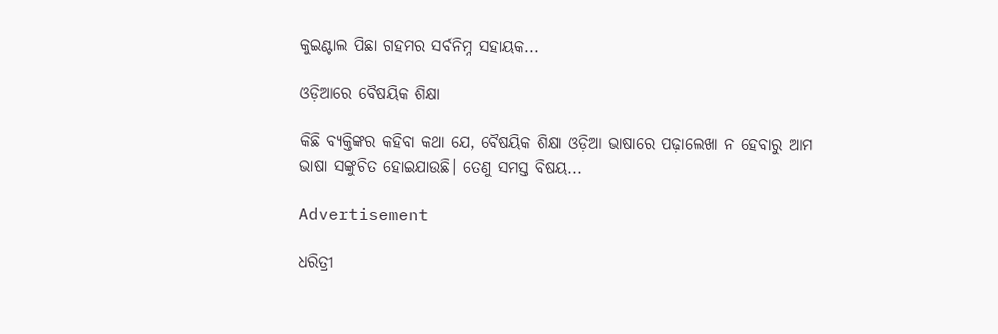କୁଇଣ୍ଟାଲ ପିଛା ଗହମର ସର୍ବନିମ୍ନ ସହାୟକ...

ଓଡ଼ିଆରେ ବୈଷୟିକ ଶିକ୍ଷା

କିଛି ବ୍ୟକ୍ତିଙ୍କର କହିବା କଥା ଯେ, ବୈଷୟିକ ଶିକ୍ଷା ଓଡ଼ିଆ ଭାଷାରେ ପଢ଼ାଲେଖା ନ ହେବାରୁ ଆମ ଭାଷା ସଙ୍କୁଚିତ ହୋଇଯାଉଛି। ତେଣୁ ସମସ୍ତ ବିଷୟ...

Advertisement

ଧରିତ୍ରୀ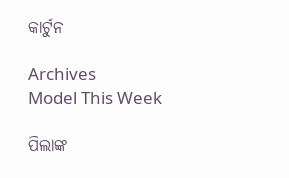କାର୍ଟୁନ

Archives
Model This Week

ପିଲାଙ୍କ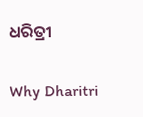ଧରିତ୍ରୀ

Why Dharitri